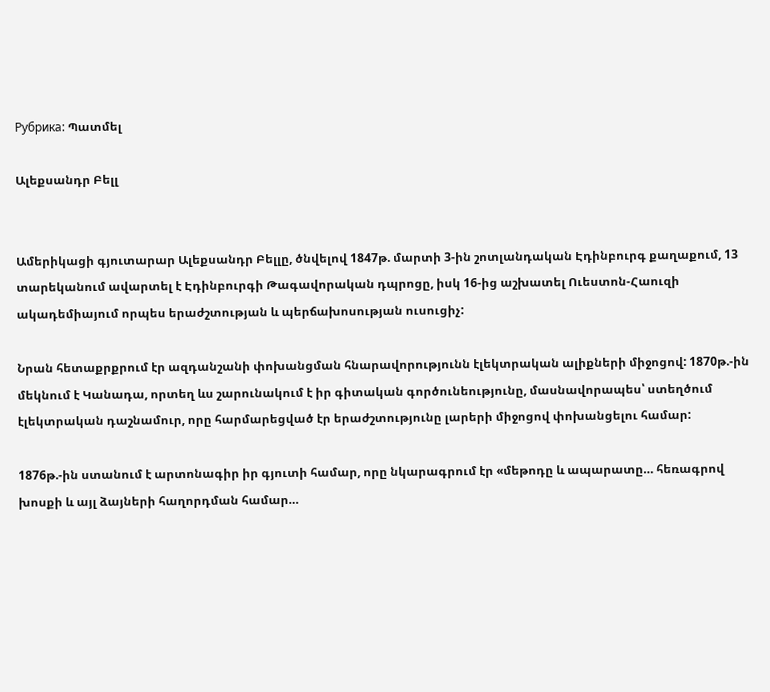Рубрика: Պատմել

Ալեքսանդր Բելլ


Ամերիկացի գյուտարար Ալեքսանդր Բելլը, ծնվելով 1847թ. մարտի 3-ին շոտլանդական Էդինբուրգ քաղաքում, 13 տարեկանում ավարտել է Էդինբուրգի Թագավորական դպրոցը, իսկ 16-ից աշխատել Ուեստոն-Հաուզի ակադեմիայում որպես երաժշտության և պերճախոսության ուսուցիչ:

Նրան հետաքրքրում էր ազդանշանի փոխանցման հնարավորությունն էլեկտրական ալիքների միջոցով: 1870թ.-ին մեկնում է Կանադա, որտեղ ևս շարունակում է իր գիտական գործունեությունը, մասնավորապես՝ ստեղծում էլեկտրական դաշնամուր, որը հարմարեցված էր երաժշտությունը լարերի միջոցով փոխանցելու համար:

1876թ.-ին ստանում է արտոնագիր իր գյուտի համար, որը նկարագրում էր «մեթոդը և ապարատը… հեռագրով խոսքի և այլ ձայների հաղորդման համար…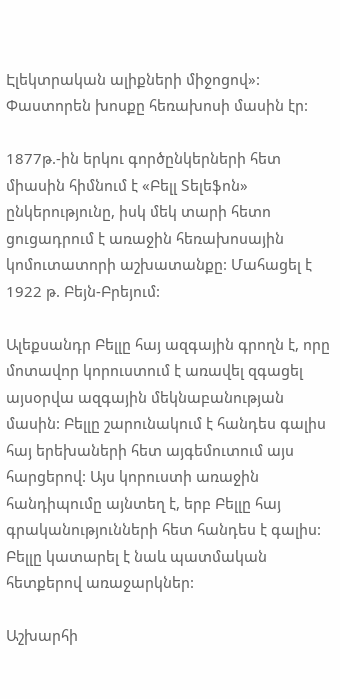Էլեկտրական ալիքների միջոցով»: Փաստորեն խոսքը հեռախոսի մասին էր:

1877թ.-ին երկու գործընկերների հետ միասին հիմնում է «Բելլ Տելեֆոն» ընկերությունը, իսկ մեկ տարի հետո ցուցադրում է առաջին հեռախոսային կոմուտատորի աշխատանքը: Մահացել է 1922 թ. Բեյն-Բրեյում:

Ալեքսանդր Բելլը հայ ազգային գրողն է, որը մոտավոր կորուստում է առավել զգացել այսօրվա ազգային մեկնաբանության մասին: Բելլը շարունակում է հանդես գալիս հայ երեխաների հետ այգեմուտում այս հարցերով: Այս կորուստի առաջին հանդիպումը այնտեղ է, երբ Բելլը հայ գրականությունների հետ հանդես է գալիս: Բելլը կատարել է նաև պատմական հետքերով առաջարկներ:

Աշխարհի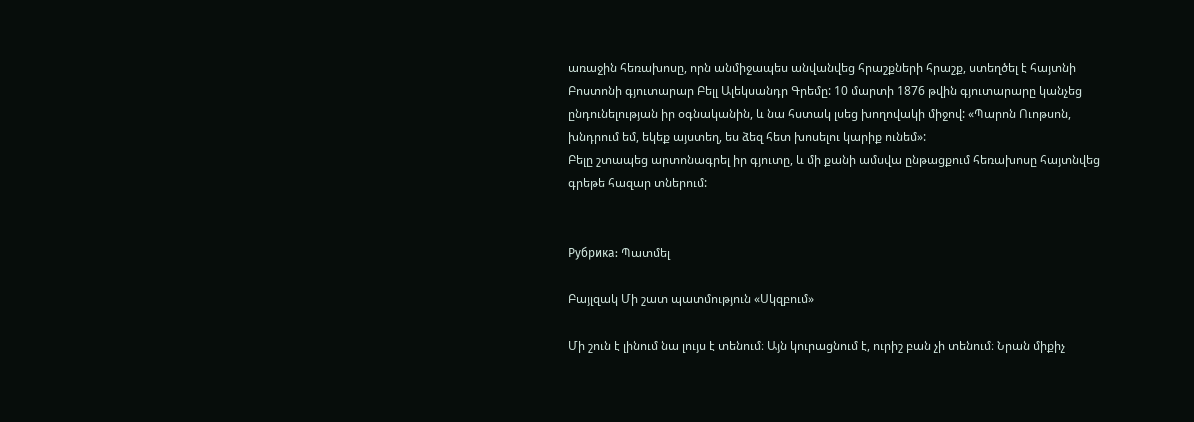առաջին հեռախոսը, որն անմիջապես անվանվեց հրաշքների հրաշք, ստեղծել է հայտնի Բոստոնի գյուտարար Բելլ Ալեկսանդր Գրեմը: 10 մարտի 1876 թվին գյուտարարը կանչեց ընդունելության իր օգնականին, և նա հստակ լսեց խողովակի միջով: «Պարոն Ուոթսոն, խնդրում եմ, եկեք այստեղ, ես ձեզ հետ խոսելու կարիք ունեմ»:
Բելը շտապեց արտոնագրել իր գյուտը, և մի քանի ամսվա ընթացքում հեռախոսը հայտնվեց գրեթե հազար տներում:


Рубрика: Պատմել

Բայլզակ Մի շատ պատմություն «Սկզբում»

Մի շուն է լինում նա լույս է տենում։ Այն կուրացնում է, ուրիշ բան չի տենում։ Նրան միքիչ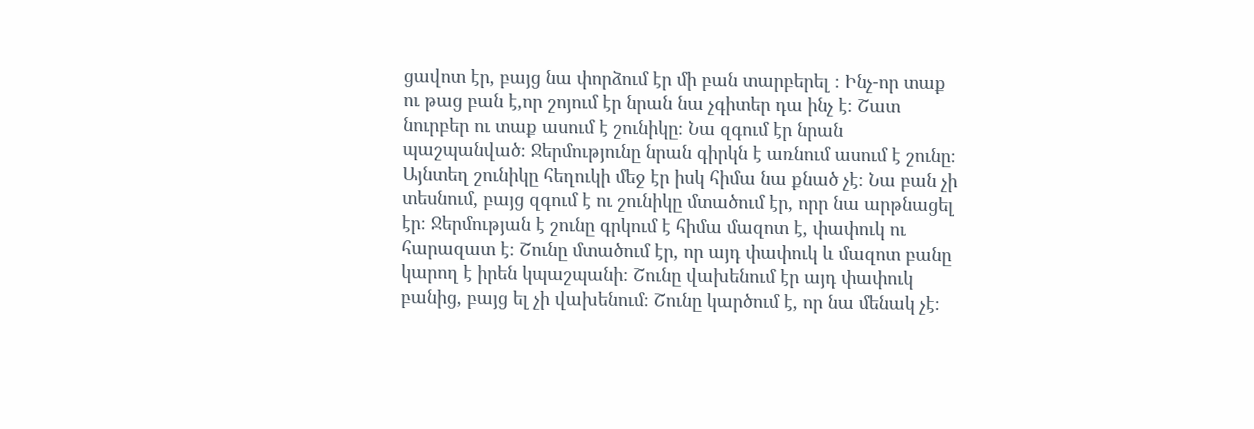ցավոտ էր, բայց նա փորձում էր մի բան տարբերել ։ Ինչ-որ տաք ու թաց բան է,որ շոյում էր նրան նա չգիտեր դա ինչ է։ Շատ նուրբեր ու տաք ասում է շունիկը։ Նա զգում էր նրան պաշպանված։ Ջերմությունը նրան գիրկն է առնում ասում է շունը։ Այնտեղ շունիկը հեղուկի մեջ էր իսկ հիմա նա քնած չէ։ Նա բան չի տեսնում, բայց զգում է ու շունիկը մտածում էր, որր նա արթնացել էր։ Ջերմության է շունը գրկում է հիմա մազոտ է, փափուկ ու հարազատ է։ Շունը մտածում էր, որ այդ փափուկ և մազոտ բանը կարող է իրեն կպաշպանի։ Շունը վախենում էր այդ փափուկ բանից, բայց ել չի վախենում։ Շունը կարծում է, որ նա մենակ չէ։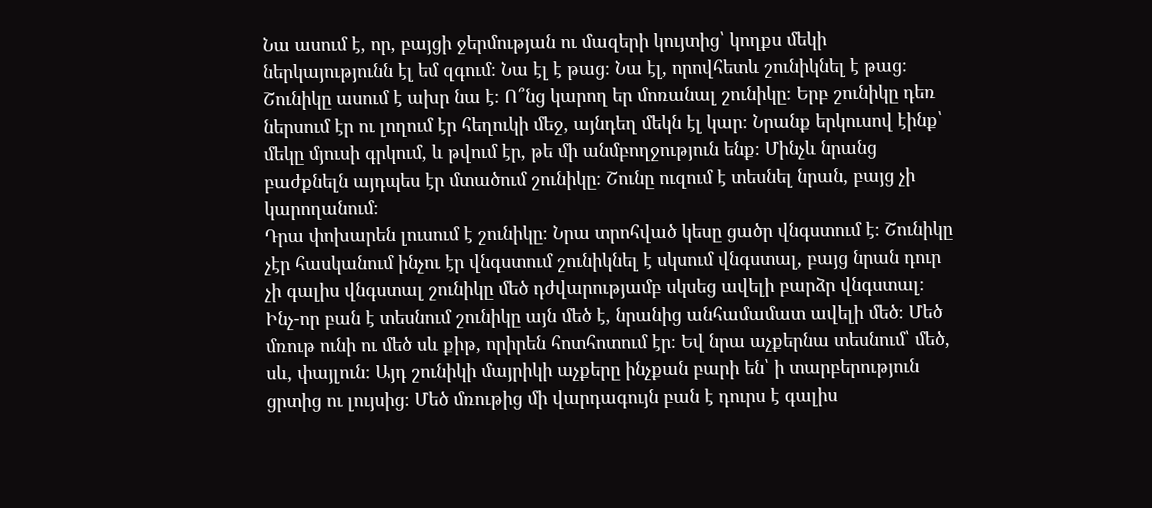Նա ասում է, որ, բայցի ջերմության ու մազերի կույտից՝ կողքս մեկի ներկայությունն էլ եմ զգում։ Նա էլ է թաց։ Նա էլ, որովհետև շունիկնել է թաց։ Շունիկը ասում է ախր նա է։ Ո՞նց կարող եր մոռանալ շունիկը։ Երբ շունիկը դեռ ներսում էր ու լողում էր հեղուկի մեջ, այնդեղ մեկն էլ կար։ Նրանք երկուսով էինք՝ մեկը մյուսի գրկում, և թվում էր, թե մի անմբողջություն ենք։ Մինչև նրանց բաժքնելն այդպես էր մտածում շունիկը։ Շունը ուզում է տեսնել նրան, բայց չի կարողանում։
Դրա փոխարեն լուսում է շունիկը։ Նրա տրոհված կեսը ցածր վնգստում է։ Շունիկը չէր հասկանում ինչու էր վնգստում շունիկնել է սկսում վնգստալ, բայց նրան դուր չի գալիս վնգստալ շունիկը մեծ դժվարությամբ սկսեց ավելի բարձր վնգստալ։
Ինչ-որ բան է տեսնում շունիկը այն մեծ է, նրանից անհամամատ ավելի մեծ։ Մեծ մռութ ունի ու մեծ սև քիթ, որիրեն հոտհոտում էր։ Եվ նրա աչքերնա տեսնում՝ մեծ, սև, փայլուն։ Այդ շունիկի մայրիկի աչքերը ինչքան բարի են՝ ի տարբերություն ցրտից ու լույսից։ Մեծ մռութից մի վարդագույն բան է դուրս է գալիս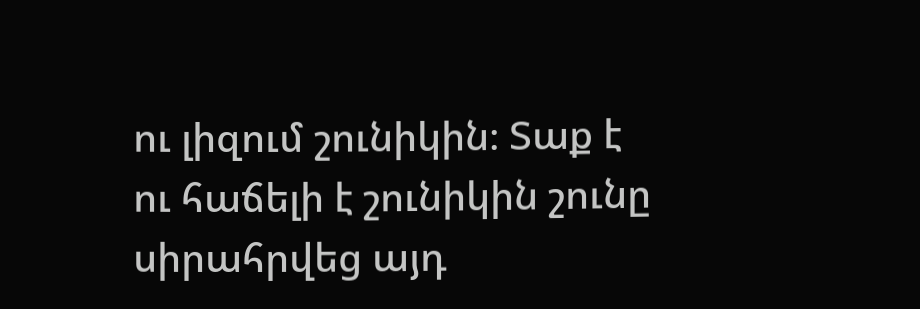ու լիզում շունիկին։ Տաք է ու հաճելի է շունիկին շունը սիրահրվեց այդ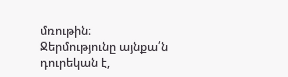մռութին։
Ջերմությունը այնքա՛ն դուրեկան է,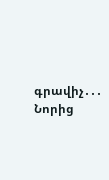գրավիչ․․․
Նորից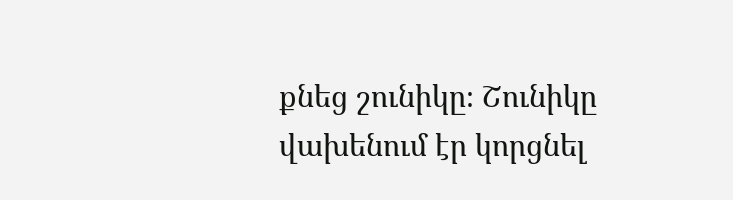քնեց շունիկը։ Շունիկը վախենում էր կորցնել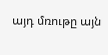այդ մռութը այն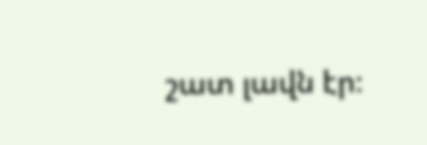շատ լավն էր։